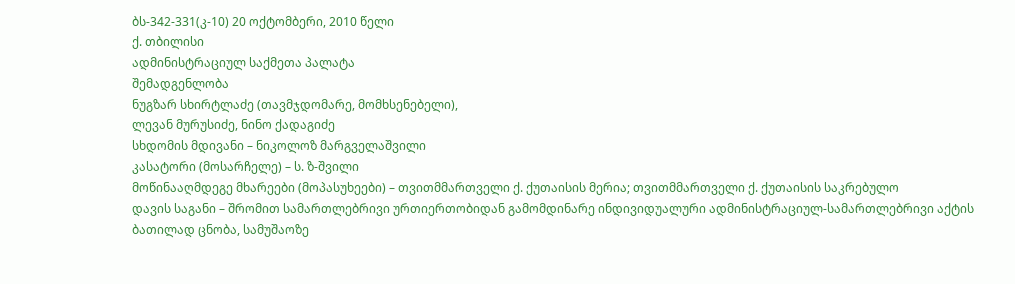ბს-342-331(კ-10) 20 ოქტომბერი, 2010 წელი
ქ. თბილისი
ადმინისტრაციულ საქმეთა პალატა
შემადგენლობა
ნუგზარ სხირტლაძე (თავმჯდომარე, მომხსენებელი),
ლევან მურუსიძე, ნინო ქადაგიძე
სხდომის მდივანი – ნიკოლოზ მარგველაშვილი
კასატორი (მოსარჩელე) – ს. ზ-შვილი
მოწინააღმდეგე მხარეები (მოპასუხეები) – თვითმმართველი ქ. ქუთაისის მერია; თვითმმართველი ქ. ქუთაისის საკრებულო
დავის საგანი – შრომით სამართლებრივი ურთიერთობიდან გამომდინარე ინდივიდუალური ადმინისტრაციულ-სამართლებრივი აქტის ბათილად ცნობა, სამუშაოზე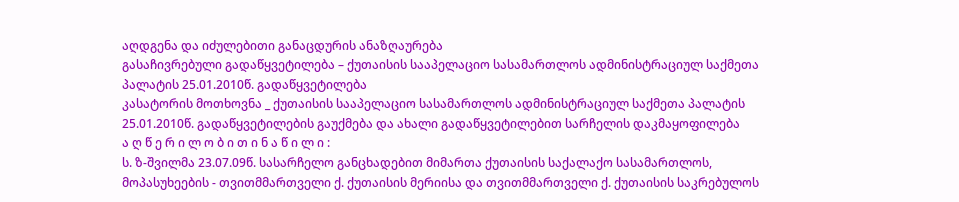აღდგენა და იძულებითი განაცდურის ანაზღაურება
გასაჩივრებული გადაწყვეტილება – ქუთაისის სააპელაციო სასამართლოს ადმინისტრაციულ საქმეთა პალატის 25.01.2010წ. გადაწყვეტილება
კასატორის მოთხოვნა _ ქუთაისის სააპელაციო სასამართლოს ადმინისტრაციულ საქმეთა პალატის 25.01.2010წ. გადაწყვეტილების გაუქმება და ახალი გადაწყვეტილებით სარჩელის დაკმაყოფილება
ა ღ წ ე რ ი ლ ო ბ ი თ ი ნ ა წ ი ლ ი :
ს. ზ-შვილმა 23.07.09წ. სასარჩელო განცხადებით მიმართა ქუთაისის საქალაქო სასამართლოს, მოპასუხეების - თვითმმართველი ქ. ქუთაისის მერიისა და თვითმმართველი ქ. ქუთაისის საკრებულოს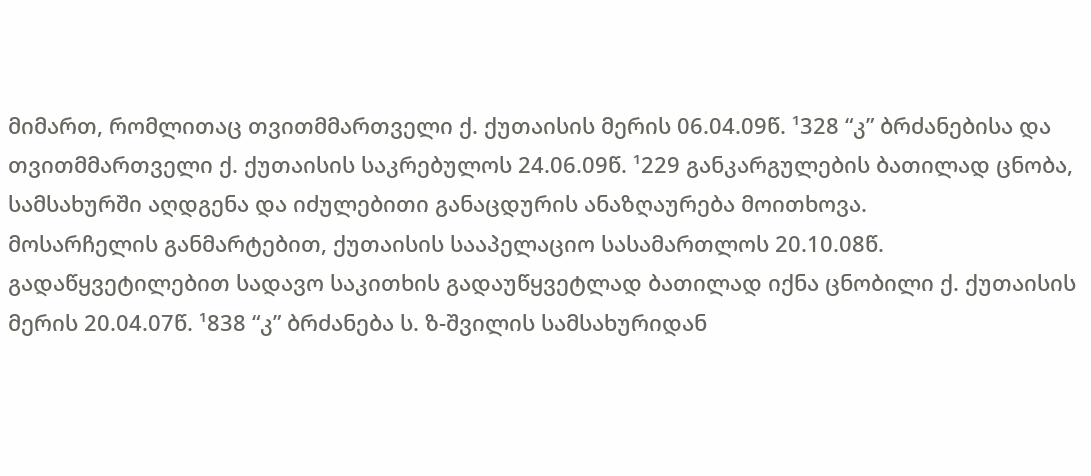მიმართ, რომლითაც თვითმმართველი ქ. ქუთაისის მერის 06.04.09წ. ¹328 “კ” ბრძანებისა და თვითმმართველი ქ. ქუთაისის საკრებულოს 24.06.09წ. ¹229 განკარგულების ბათილად ცნობა, სამსახურში აღდგენა და იძულებითი განაცდურის ანაზღაურება მოითხოვა.
მოსარჩელის განმარტებით, ქუთაისის სააპელაციო სასამართლოს 20.10.08წ. გადაწყვეტილებით სადავო საკითხის გადაუწყვეტლად ბათილად იქნა ცნობილი ქ. ქუთაისის მერის 20.04.07წ. ¹838 “კ” ბრძანება ს. ზ-შვილის სამსახურიდან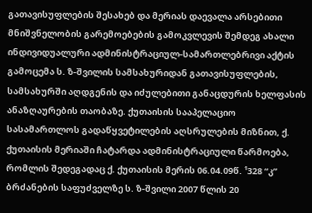გათავისუფლების შესახებ და მერიას დაევალა არსებითი მნიშვნელობის გარემოებების გამოკვლევის შემდეგ ახალი ინდივიდუალური ადმინისტრაციულ-სამართლებრივი აქტის გამოცემა ს. ზ-შვილის სამსახურიდან გათავისუფლების, სამსახურში აღდგენის და იძულებითი განაცდურის ხელფასის ანაზღაურების თაობაზე. ქუთაისის სააპელაციო სასამართლოს გადაწყვეტილების აღსრულების მიზნით, ქ. ქუთაისის მერიაში ჩატარდა ადმინისტრაციული წარმოება, რომლის შედეგადაც ქ. ქუთაისის მერის 06.04.09წ. ¹328 “კ” ბრძანების საფუძველზე ს. ზ-შვილი 2007 წლის 20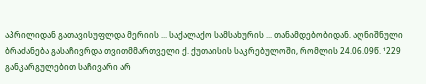აპრილიდან გათავისუფლდა მერიის ... საქალაქო სამსახურის ... თანამდებობიდან. აღნიშნული ბრაძანება გასაჩივრდა თვითმმართველი ქ. ქუთაისის საკრებულოში, რომლის 24.06.09წ. ¹229 განკარგულებით საჩივარი არ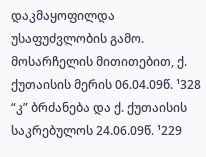დაკმაყოფილდა უსაფუძვლობის გამო. მოსარჩელის მითითებით, ქ. ქუთაისის მერის 06.04.09წ. ¹328 “კ” ბრძანება და ქ. ქუთაისის საკრებულოს 24.06.09წ. ¹229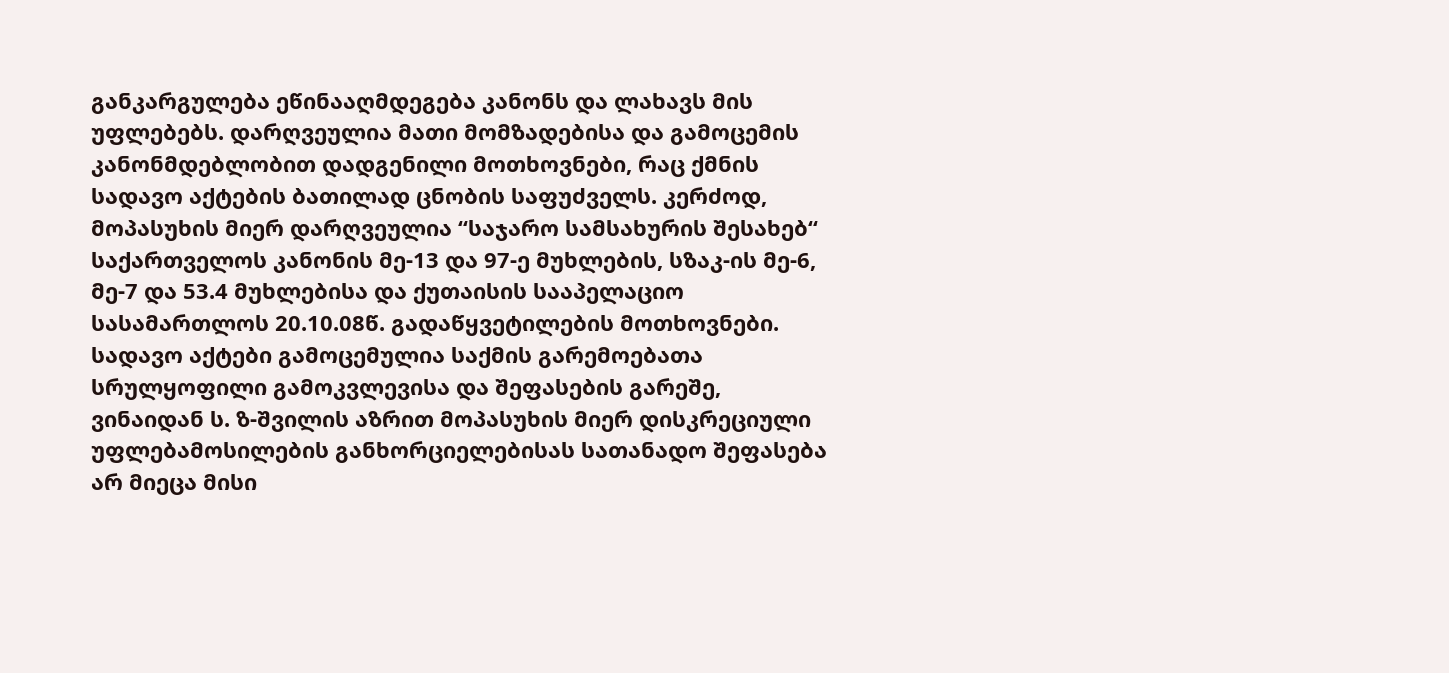განკარგულება ეწინააღმდეგება კანონს და ლახავს მის უფლებებს. დარღვეულია მათი მომზადებისა და გამოცემის კანონმდებლობით დადგენილი მოთხოვნები, რაც ქმნის სადავო აქტების ბათილად ცნობის საფუძველს. კერძოდ, მოპასუხის მიერ დარღვეულია “საჯარო სამსახურის შესახებ“ საქართველოს კანონის მე-13 და 97-ე მუხლების, სზაკ-ის მე-6, მე-7 და 53.4 მუხლებისა და ქუთაისის სააპელაციო სასამართლოს 20.10.08წ. გადაწყვეტილების მოთხოვნები. სადავო აქტები გამოცემულია საქმის გარემოებათა სრულყოფილი გამოკვლევისა და შეფასების გარეშე, ვინაიდან ს. ზ-შვილის აზრით მოპასუხის მიერ დისკრეციული უფლებამოსილების განხორციელებისას სათანადო შეფასება არ მიეცა მისი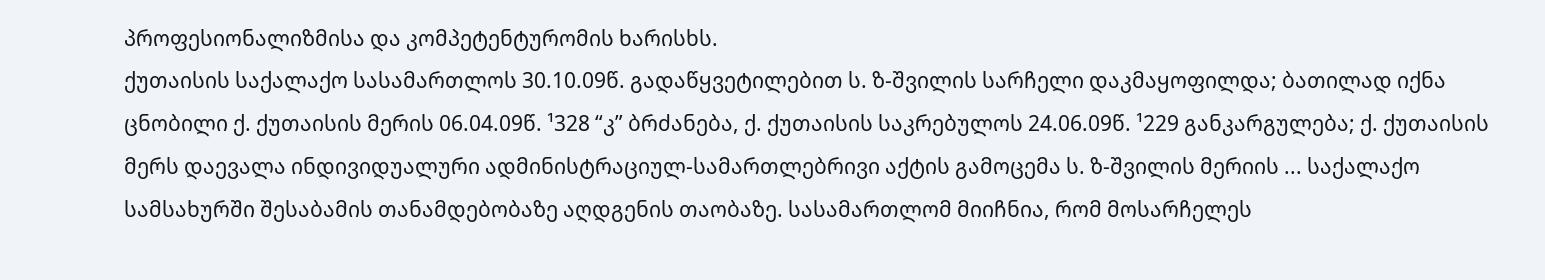პროფესიონალიზმისა და კომპეტენტურომის ხარისხს.
ქუთაისის საქალაქო სასამართლოს 30.10.09წ. გადაწყვეტილებით ს. ზ-შვილის სარჩელი დაკმაყოფილდა; ბათილად იქნა ცნობილი ქ. ქუთაისის მერის 06.04.09წ. ¹328 “კ” ბრძანება, ქ. ქუთაისის საკრებულოს 24.06.09წ. ¹229 განკარგულება; ქ. ქუთაისის მერს დაევალა ინდივიდუალური ადმინისტრაციულ-სამართლებრივი აქტის გამოცემა ს. ზ-შვილის მერიის ... საქალაქო სამსახურში შესაბამის თანამდებობაზე აღდგენის თაობაზე. სასამართლომ მიიჩნია, რომ მოსარჩელეს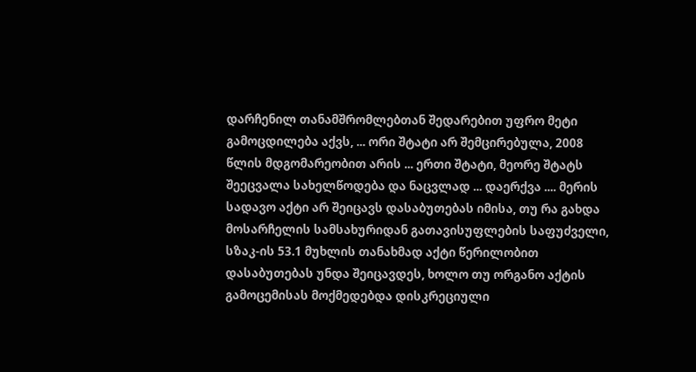დარჩენილ თანამშრომლებთან შედარებით უფრო მეტი გამოცდილება აქვს, ... ორი შტატი არ შემცირებულა, 2008 წლის მდგომარეობით არის ... ერთი შტატი, მეორე შტატს შეეცვალა სახელწოდება და ნაცვლად ... დაერქვა .... მერის სადავო აქტი არ შეიცავს დასაბუთებას იმისა, თუ რა გახდა მოსარჩელის სამსახურიდან გათავისუფლების საფუძველი, სზაკ-ის 53.1 მუხლის თანახმად აქტი წერილობით დასაბუთებას უნდა შეიცავდეს, ხოლო თუ ორგანო აქტის გამოცემისას მოქმედებდა დისკრეციული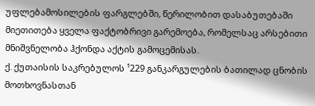უფლებამოსილების ფარგლებში, წერილობით დასაბუთებაში მიეთითება ყველა ფაქტობრივი გარემოება, რომელსაც არსებითი მნიშვნელობა ჰქონდა აქტის გამოცემისას.
ქ. ქუთაისის საკრებულოს ¹229 განკარგულების ბათილად ცნობის მოთხოვნასთან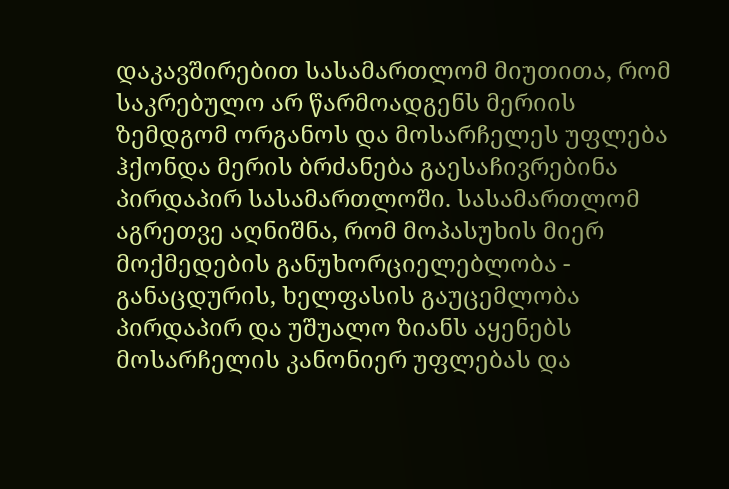დაკავშირებით სასამართლომ მიუთითა, რომ საკრებულო არ წარმოადგენს მერიის ზემდგომ ორგანოს და მოსარჩელეს უფლება ჰქონდა მერის ბრძანება გაესაჩივრებინა პირდაპირ სასამართლოში. სასამართლომ აგრეთვე აღნიშნა, რომ მოპასუხის მიერ მოქმედების განუხორციელებლობა - განაცდურის, ხელფასის გაუცემლობა პირდაპირ და უშუალო ზიანს აყენებს მოსარჩელის კანონიერ უფლებას და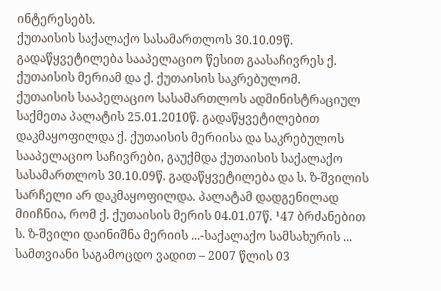ინტერესებს.
ქუთაისის საქალაქო სასამართლოს 30.10.09წ. გადაწყვეტილება სააპელაციო წესით გაასაჩივრეს ქ. ქუთაისის მერიამ და ქ. ქუთაისის საკრებულომ.
ქუთაისის სააპელაციო სასამართლოს ადმინისტრაციულ საქმეთა პალატის 25.01.2010წ. გადაწყვეტილებით დაკმაყოფილდა ქ. ქუთაისის მერიისა და საკრებულოს სააპელაციო საჩივრები, გაუქმდა ქუთაისის საქალაქო სასამართლოს 30.10.09წ. გადაწყვეტილება და ს. ზ-შვილის სარჩელი არ დაკმაყოფილდა. პალატამ დადგენილად მიიჩნია, რომ ქ. ქუთაისის მერის 04.01.07წ. ¹47 ბრძანებით ს. ზ-შვილი დაინიშნა მერიის ...-საქალაქო სამსახურის ... სამთვიანი საგამოცდო ვადით – 2007 წლის 03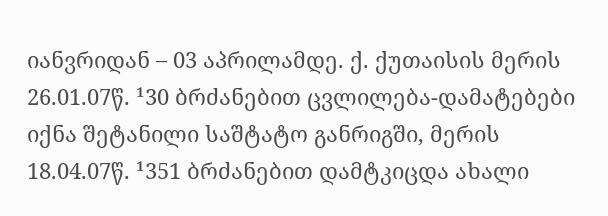იანვრიდან – 03 აპრილამდე. ქ. ქუთაისის მერის 26.01.07წ. ¹30 ბრძანებით ცვლილება-დამატებები იქნა შეტანილი საშტატო განრიგში, მერის 18.04.07წ. ¹351 ბრძანებით დამტკიცდა ახალი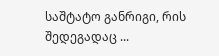საშტატო განრიგი, რის შედეგადაც ...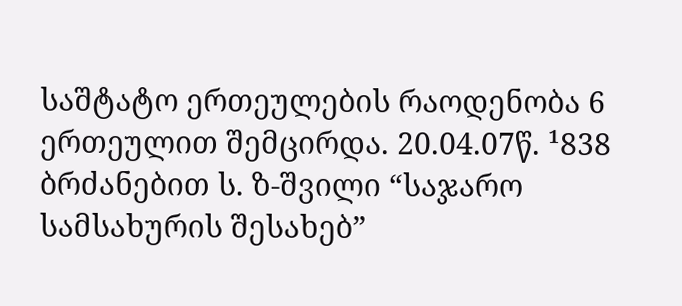საშტატო ერთეულების რაოდენობა 6 ერთეულით შემცირდა. 20.04.07წ. ¹838 ბრძანებით ს. ზ-შვილი “საჯარო სამსახურის შესახებ”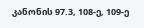კანონის 97.3, 108-ე, 109-ე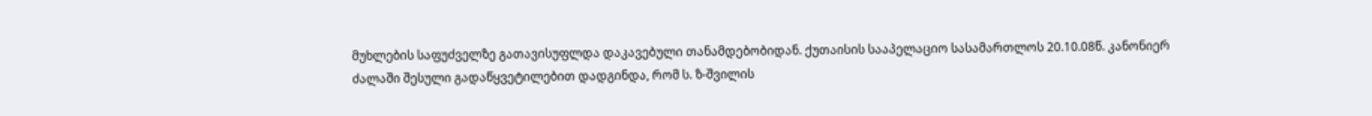მუხლების საფუძველზე გათავისუფლდა დაკავებული თანამდებობიდან. ქუთაისის სააპელაციო სასამართლოს 20.10.08წ. კანონიერ ძალაში შესული გადაწყვეტილებით დადგინდა, რომ ს. ზ-შვილის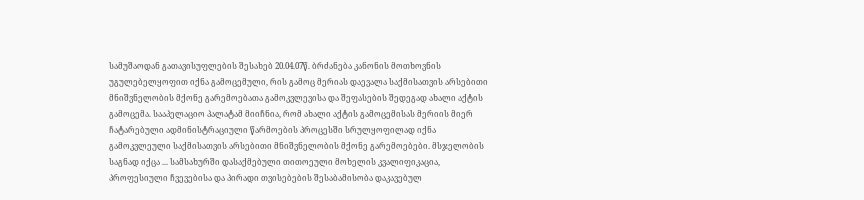სამუშაოდან გათავისუფლების შესახებ 20.04.07წ. ბრძანება კანონის მოთხოვნის უგულებელყოფით იქნა გამოცემული, რის გამოც მერიას დაევალა საქმისათვის არსებითი მნიშვნელობის მქონე გარემოებათა გამოკვლევისა და შეფასების შედეგად ახალი აქტის გამოცემა. სააპელაციო პალატამ მიიჩნია, რომ ახალი აქტის გამოცემისას მერიის მიერ ჩატარებული ადმინისტრაციული წარმოების პროცესში სრულყოფილად იქნა გამოკვლეული საქმისათვის არსებითი მნიშვნელობის მქონე გარემოებები. მსჯელობის საგნად იქცა ... სამსახურში დასაქმებული თითოეული მოხელის კვალიფიკაცია, პროფესიული ჩვევებისა და პირადი თვისებების შესაბამისობა დაკავებულ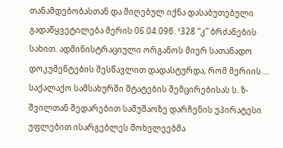თანამდებობასთან და მიღებულ იქნა დასაბუთებული გადაწყვეტილება მერის 06.04.09წ. ¹328 “კ” ბრძანების სახით. ადმინისტრაციული ორგანოს მიერ სათანადო დოკუმენტების შესწავლით დადასტურდა, რომ მერიის ... საქალაქო სამსახურში შტატების შემცირებისას ს. ზ-შვილთან შედარებით სამუშაოზე დარჩენის უპირატესი უფლებით ისარგებლეს მოხელეებმა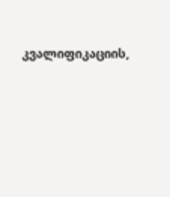კვალიფიკაციის,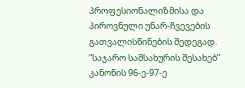პროფესიონალიზმისა და პიროვნული უნარ-ჩვევების გათვალისწინების შედეგად. “საჯარო სამსახურის შესახებ” კანონის 96-ე-97-ე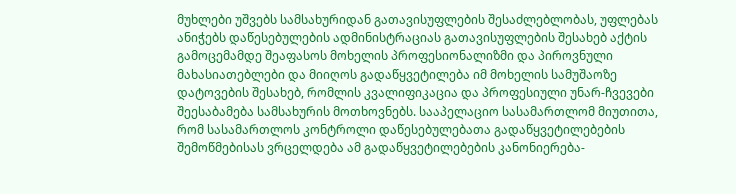მუხლები უშვებს სამსახურიდან გათავისუფლების შესაძლებლობას, უფლებას ანიჭებს დაწესებულების ადმინისტრაციას გათავისუფლების შესახებ აქტის გამოცემამდე შეაფასოს მოხელის პროფესიონალიზმი და პიროვნული მახასიათებლები და მიიღოს გადაწყვეტილება იმ მოხელის სამუშაოზე დატოვების შესახებ, რომლის კვალიფიკაცია და პროფესიული უნარ-ჩვევები შეესაბამება სამსახურის მოთხოვნებს. სააპელაციო სასამართლომ მიუთითა, რომ სასამართლოს კონტროლი დაწესებულებათა გადაწყვეტილებების შემოწმებისას ვრცელდება ამ გადაწყვეტილებების კანონიერება-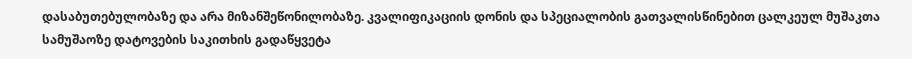დასაბუთებულობაზე და არა მიზანშეწონილობაზე. კვალიფიკაციის დონის და სპეციალობის გათვალისწინებით ცალკეულ მუშაკთა სამუშაოზე დატოვების საკითხის გადაწყვეტა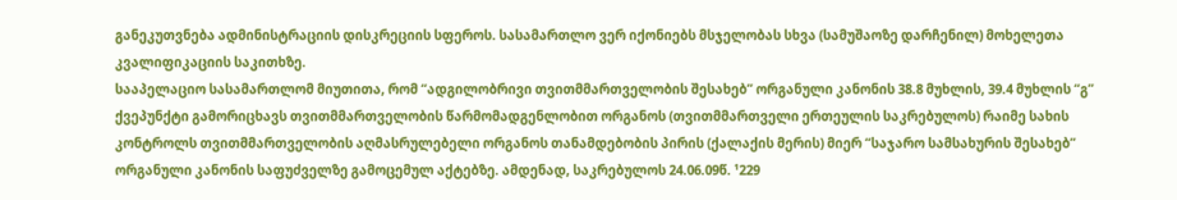განეკუთვნება ადმინისტრაციის დისკრეციის სფეროს. სასამართლო ვერ იქონიებს მსჯელობას სხვა (სამუშაოზე დარჩენილ) მოხელეთა კვალიფიკაციის საკითხზე.
სააპელაციო სასამართლომ მიუთითა, რომ “ადგილობრივი თვითმმართველობის შესახებ” ორგანული კანონის 38.8 მუხლის, 39.4 მუხლის “გ” ქვეპუნქტი გამორიცხავს თვითმმართველობის წარმომადგენლობით ორგანოს (თვითმმართველი ერთეულის საკრებულოს) რაიმე სახის კონტროლს თვითმმართველობის აღმასრულებელი ორგანოს თანამდებობის პირის (ქალაქის მერის) მიერ “საჯარო სამსახურის შესახებ” ორგანული კანონის საფუძველზე გამოცემულ აქტებზე. ამდენად, საკრებულოს 24.06.09წ. ¹229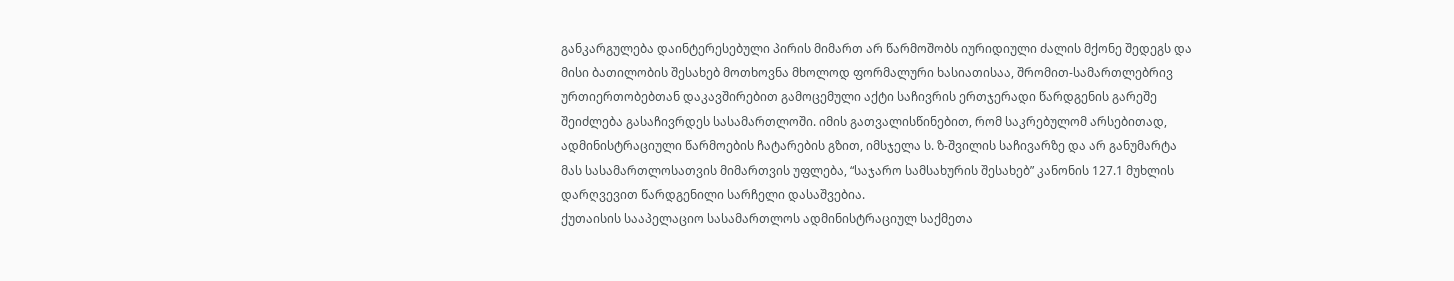განკარგულება დაინტერესებული პირის მიმართ არ წარმოშობს იურიდიული ძალის მქონე შედეგს და მისი ბათილობის შესახებ მოთხოვნა მხოლოდ ფორმალური ხასიათისაა, შრომით-სამართლებრივ ურთიერთობებთან დაკავშირებით გამოცემული აქტი საჩივრის ერთჯერადი წარდგენის გარეშე შეიძლება გასაჩივრდეს სასამართლოში. იმის გათვალისწინებით, რომ საკრებულომ არსებითად, ადმინისტრაციული წარმოების ჩატარების გზით, იმსჯელა ს. ზ-შვილის საჩივარზე და არ განუმარტა მას სასამართლოსათვის მიმართვის უფლება, “საჯარო სამსახურის შესახებ” კანონის 127.1 მუხლის დარღვევით წარდგენილი სარჩელი დასაშვებია.
ქუთაისის სააპელაციო სასამართლოს ადმინისტრაციულ საქმეთა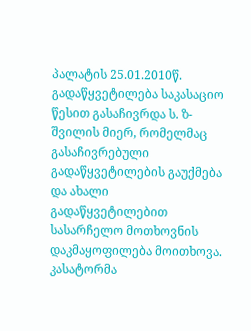პალატის 25.01.2010წ. გადაწყვეტილება საკასაციო წესით გასაჩივრდა ს. ზ-შვილის მიერ, რომელმაც გასაჩივრებული გადაწყვეტილების გაუქმება და ახალი გადაწყვეტილებით სასარჩელო მოთხოვნის დაკმაყოფილება მოითხოვა.
კასატორმა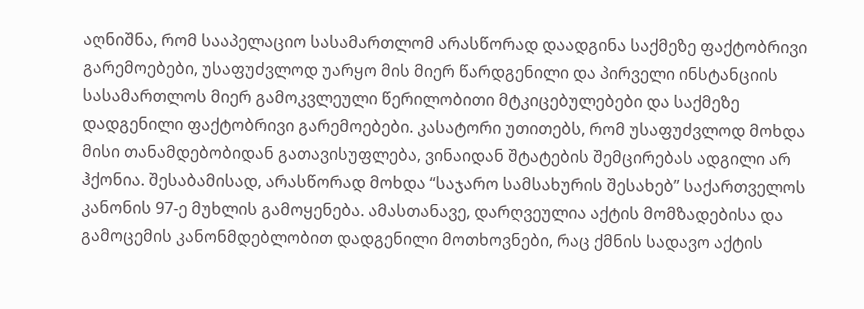აღნიშნა, რომ სააპელაციო სასამართლომ არასწორად დაადგინა საქმეზე ფაქტობრივი გარემოებები, უსაფუძვლოდ უარყო მის მიერ წარდგენილი და პირველი ინსტანციის სასამართლოს მიერ გამოკვლეული წერილობითი მტკიცებულებები და საქმეზე დადგენილი ფაქტობრივი გარემოებები. კასატორი უთითებს, რომ უსაფუძვლოდ მოხდა მისი თანამდებობიდან გათავისუფლება, ვინაიდან შტატების შემცირებას ადგილი არ ჰქონია. შესაბამისად, არასწორად მოხდა “საჯარო სამსახურის შესახებ” საქართველოს კანონის 97-ე მუხლის გამოყენება. ამასთანავე, დარღვეულია აქტის მომზადებისა და გამოცემის კანონმდებლობით დადგენილი მოთხოვნები, რაც ქმნის სადავო აქტის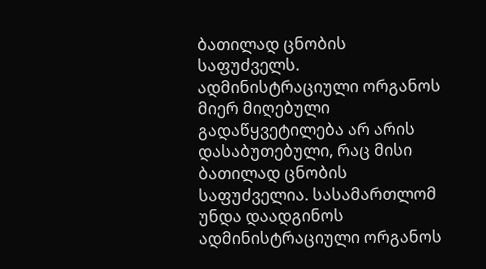ბათილად ცნობის საფუძველს. ადმინისტრაციული ორგანოს მიერ მიღებული გადაწყვეტილება არ არის დასაბუთებული, რაც მისი ბათილად ცნობის საფუძველია. სასამართლომ უნდა დაადგინოს ადმინისტრაციული ორგანოს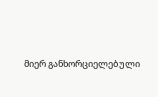მიერ განხორციელებული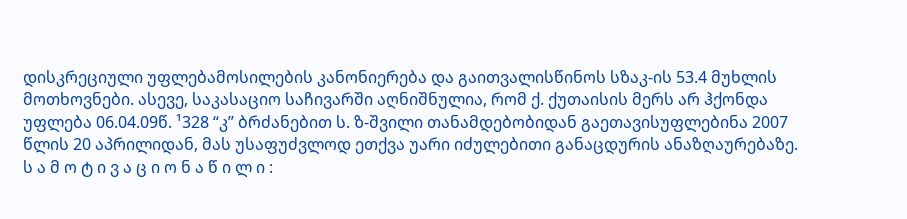დისკრეციული უფლებამოსილების კანონიერება და გაითვალისწინოს სზაკ-ის 53.4 მუხლის მოთხოვნები. ასევე, საკასაციო საჩივარში აღნიშნულია, რომ ქ. ქუთაისის მერს არ ჰქონდა უფლება 06.04.09წ. ¹328 “კ” ბრძანებით ს. ზ-შვილი თანამდებობიდან გაეთავისუფლებინა 2007 წლის 20 აპრილიდან, მას უსაფუძვლოდ ეთქვა უარი იძულებითი განაცდურის ანაზღაურებაზე.
ს ა მ ო ტ ი ვ ა ც ი ო ნ ა წ ი ლ ი :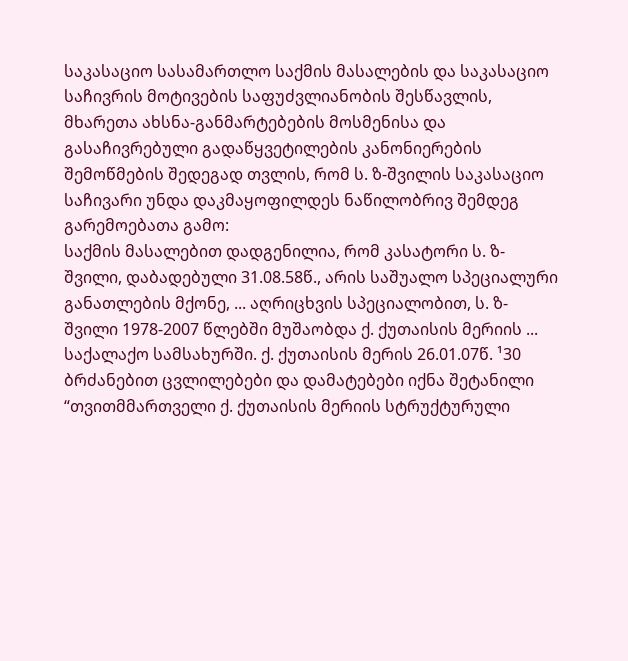საკასაციო სასამართლო საქმის მასალების და საკასაციო საჩივრის მოტივების საფუძვლიანობის შესწავლის, მხარეთა ახსნა-განმარტებების მოსმენისა და გასაჩივრებული გადაწყვეტილების კანონიერების შემოწმების შედეგად თვლის, რომ ს. ზ-შვილის საკასაციო საჩივარი უნდა დაკმაყოფილდეს ნაწილობრივ შემდეგ გარემოებათა გამო:
საქმის მასალებით დადგენილია, რომ კასატორი ს. ზ-შვილი, დაბადებული 31.08.58წ., არის საშუალო სპეციალური განათლების მქონე, ... აღრიცხვის სპეციალობით, ს. ზ-შვილი 1978-2007 წლებში მუშაობდა ქ. ქუთაისის მერიის ... საქალაქო სამსახურში. ქ. ქუთაისის მერის 26.01.07წ. ¹30 ბრძანებით ცვლილებები და დამატებები იქნა შეტანილი “თვითმმართველი ქ. ქუთაისის მერიის სტრუქტურული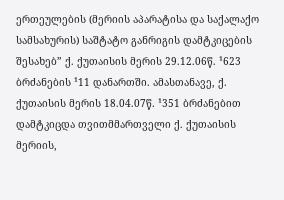ერთეულების (მერიის აპარატისა და საქალაქო სამსახურის) საშტატო განრიგის დამტკიცების შესახებ” ქ. ქუთაისის მერის 29.12.06წ. ¹623 ბრძანების ¹11 დანართში. ამასთანავე, ქ. ქუთაისის მერის 18.04.07წ. ¹351 ბრძანებით დამტკიცდა თვითმმართველი ქ. ქუთაისის მერიის,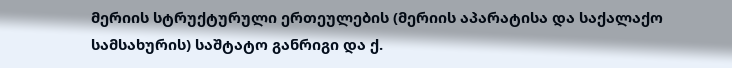მერიის სტრუქტურული ერთეულების (მერიის აპარატისა და საქალაქო სამსახურის) საშტატო განრიგი და ქ.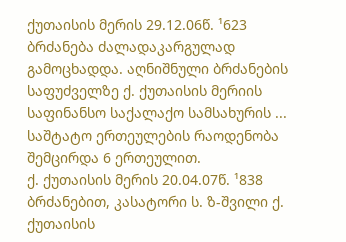ქუთაისის მერის 29.12.06წ. ¹623 ბრძანება ძალადაკარგულად გამოცხადდა. აღნიშნული ბრძანების საფუძველზე ქ. ქუთაისის მერიის საფინანსო საქალაქო სამსახურის ... საშტატო ერთეულების რაოდენობა შემცირდა 6 ერთეულით.
ქ. ქუთაისის მერის 20.04.07წ. ¹838 ბრძანებით, კასატორი ს. ზ-შვილი ქ. ქუთაისის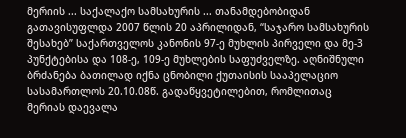მერიის ... საქალაქო სამსახურის ... თანამდებობიდან გათავისუფლდა 2007 წლის 20 აპრილიდან, “საჯარო სამსახურის შესახებ” საქართველოს კანონის 97-ე მუხლის პირველი და მე-3 პუნქტებისა და 108-ე, 109-ე მუხლების საფუძველზე. აღნიშნული ბრძანება ბათილად იქნა ცნობილი ქუთაისის სააპელაციო სასამართლოს 20.10.08წ. გადაწყვეტილებით, რომლითაც მერიას დაევალა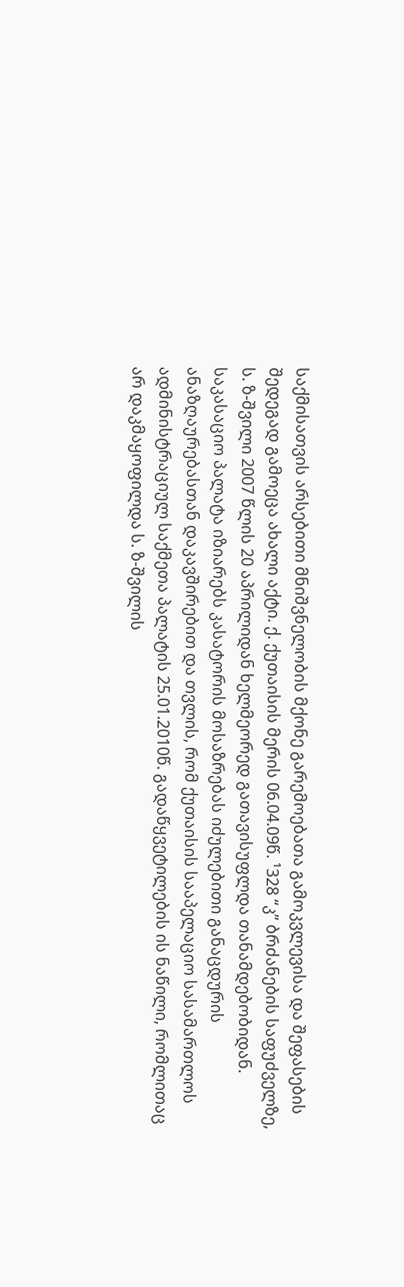საქმისათვის არსებითი მნიშვნელობის მქონე გარემოებათა გამოკვლევისა და შეფასების შედეგად გამოეცა ახალი აქტი. ქ. ქუთაისის მერის 06.04.09წ. ¹328 “კ” ბრძანების საფუძველზე, ს. ზ-შვილი 2007 წლის 20 აპრილიდან ხელმეორედ გათავისუფლდა თანამდებობიდან.
საკასაციო პალატა იზიარებს კასატორის მოსაზრებას იძულებითი განაცდურის ანაზღაურებასთან დაკავშირებით და თვლის, რომ ქუთაისის სააპელაციო სასამართლოს ადმინისტრაციულ საქმეთა პალატის 25.01.2010წ. გადაწყვეტილების ის ნაწილი, რომლითაც არ დაკმაყოფილდა ს. ზ-შვილის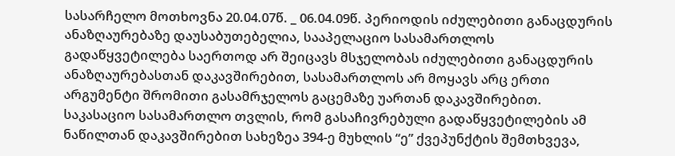სასარჩელო მოთხოვნა 20.04.07წ. _ 06.04.09წ. პერიოდის იძულებითი განაცდურის ანაზღაურებაზე დაუსაბუთებელია, სააპელაციო სასამართლოს გადაწყვეტილება საერთოდ არ შეიცავს მსჯელობას იძულებითი განაცდურის ანაზღაურებასთან დაკავშირებით, სასამართლოს არ მოყავს არც ერთი არგუმენტი შრომითი გასამრჯელოს გაცემაზე უართან დაკავშირებით. საკასაციო სასამართლო თვლის, რომ გასაჩივრებული გადაწყვეტილების ამ ნაწილთან დაკავშირებით სახეზეა 394-ე მუხლის “ე” ქვეპუნქტის შემთხვევა,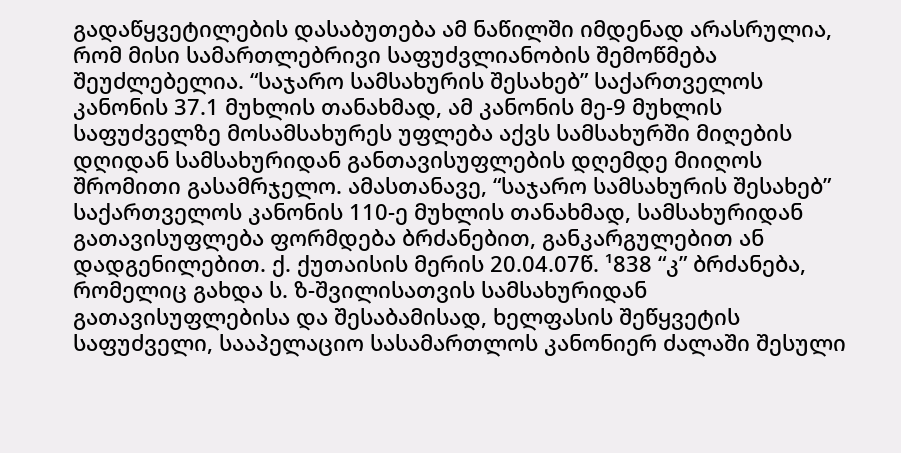გადაწყვეტილების დასაბუთება ამ ნაწილში იმდენად არასრულია, რომ მისი სამართლებრივი საფუძვლიანობის შემოწმება შეუძლებელია. “საჯარო სამსახურის შესახებ” საქართველოს კანონის 37.1 მუხლის თანახმად, ამ კანონის მე-9 მუხლის საფუძველზე მოსამსახურეს უფლება აქვს სამსახურში მიღების დღიდან სამსახურიდან განთავისუფლების დღემდე მიიღოს შრომითი გასამრჯელო. ამასთანავე, “საჯარო სამსახურის შესახებ” საქართველოს კანონის 110-ე მუხლის თანახმად, სამსახურიდან გათავისუფლება ფორმდება ბრძანებით, განკარგულებით ან დადგენილებით. ქ. ქუთაისის მერის 20.04.07წ. ¹838 “კ” ბრძანება, რომელიც გახდა ს. ზ-შვილისათვის სამსახურიდან გათავისუფლებისა და შესაბამისად, ხელფასის შეწყვეტის საფუძველი, სააპელაციო სასამართლოს კანონიერ ძალაში შესული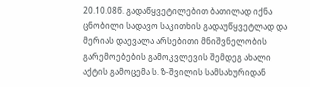20.10.08წ. გადაწყვეტილებით ბათილად იქნა ცნობილი სადავო საკითხის გადაუწყვეტლად და მერიას დაევალა არსებითი მნიშვნელობის გარემოებების გამოკვლევის შემდეგ ახალი აქტის გამოცემა ს. ზ-შვილის სამსახურიდან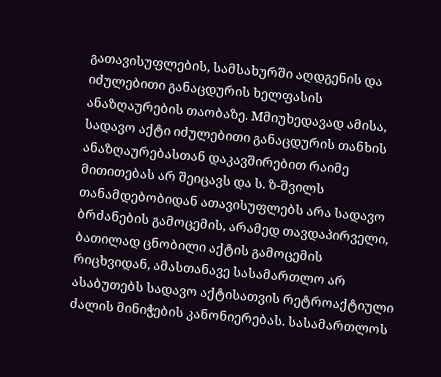გათავისუფლების, სამსახურში აღდგენის და იძულებითი განაცდურის ხელფასის ანაზღაურების თაობაზე. Mმიუხედავად ამისა, სადავო აქტი იძულებითი განაცდურის თანხის ანაზღაურებასთან დაკავშირებით რაიმე მითითებას არ შეიცავს და ს. ზ-შვილს თანამდებობიდან ათავისუფლებს არა სადავო ბრძანების გამოცემის, არამედ თავდაპირველი, ბათილად ცნობილი აქტის გამოცემის რიცხვიდან, ამასთანავე სასამართლო არ ასაბუთებს სადავო აქტისათვის რეტროაქტიული ძალის მინიჭების კანონიერებას. სასამართლოს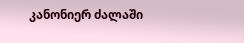კანონიერ ძალაში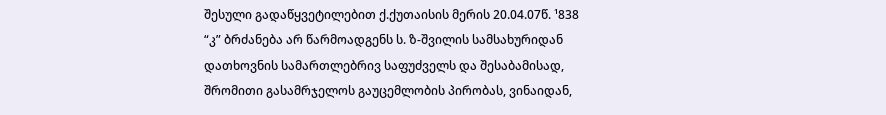შესული გადაწყვეტილებით ქ.ქუთაისის მერის 20.04.07წ. ¹838 “კ” ბრძანება არ წარმოადგენს ს. ზ-შვილის სამსახურიდან დათხოვნის სამართლებრივ საფუძველს და შესაბამისად, შრომითი გასამრჯელოს გაუცემლობის პირობას, ვინაიდან,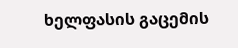ხელფასის გაცემის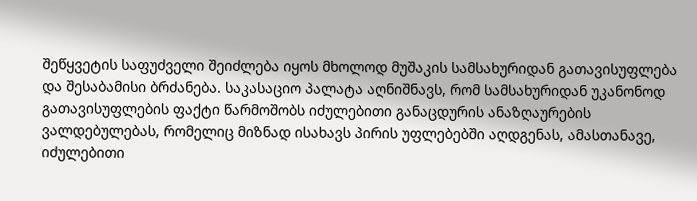შეწყვეტის საფუძველი შეიძლება იყოს მხოლოდ მუშაკის სამსახურიდან გათავისუფლება და შესაბამისი ბრძანება. საკასაციო პალატა აღნიშნავს, რომ სამსახურიდან უკანონოდ გათავისუფლების ფაქტი წარმოშობს იძულებითი განაცდურის ანაზღაურების ვალდებულებას, რომელიც მიზნად ისახავს პირის უფლებებში აღდგენას, ამასთანავე, იძულებითი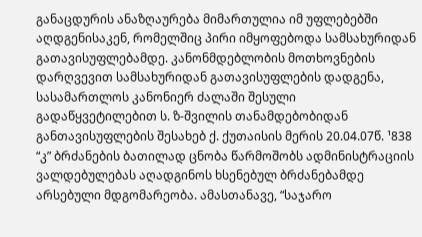განაცდურის ანაზღაურება მიმართულია იმ უფლებებში აღდგენისაკენ, რომელშიც პირი იმყოფებოდა სამსახურიდან გათავისუფლებამდე. კანონმდებლობის მოთხოვნების დარღვევით სამსახურიდან გათავისუფლების დადგენა, სასამართლოს კანონიერ ძალაში შესული გადაწყვეტილებით ს. ზ-შვილის თანამდებობიდან განთავისუფლების შესახებ ქ. ქუთაისის მერის 20.04.07წ. ¹838 “კ” ბრძანების ბათილად ცნობა წარმოშობს ადმინისტრაციის ვალდებულებას აღადგინოს ხსენებულ ბრძანებამდე არსებული მდგომარეობა. ამასთანავე, “საჯარო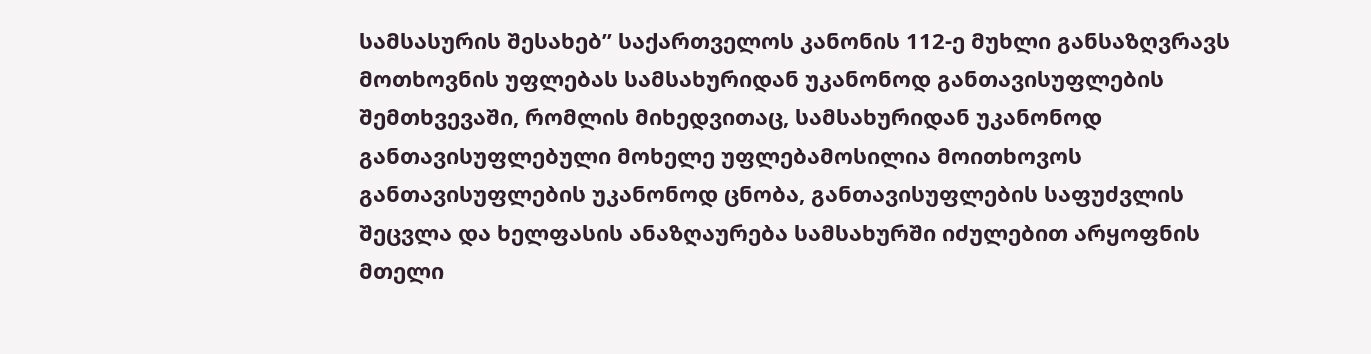სამსასურის შესახებ” საქართველოს კანონის 112-ე მუხლი განსაზღვრავს მოთხოვნის უფლებას სამსახურიდან უკანონოდ განთავისუფლების შემთხვევაში, რომლის მიხედვითაც, სამსახურიდან უკანონოდ განთავისუფლებული მოხელე უფლებამოსილია მოითხოვოს განთავისუფლების უკანონოდ ცნობა, განთავისუფლების საფუძვლის შეცვლა და ხელფასის ანაზღაურება სამსახურში იძულებით არყოფნის მთელი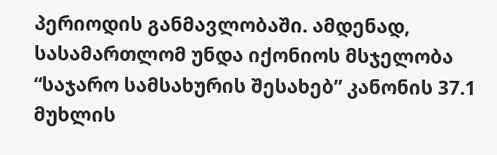პერიოდის განმავლობაში. ამდენად, სასამართლომ უნდა იქონიოს მსჯელობა “საჯარო სამსახურის შესახებ” კანონის 37.1 მუხლის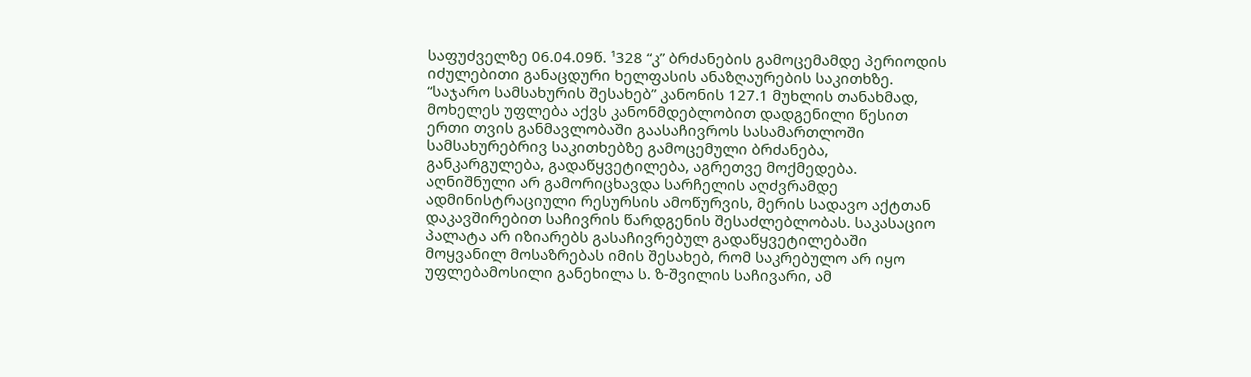საფუძველზე 06.04.09წ. ¹328 “კ” ბრძანების გამოცემამდე პერიოდის იძულებითი განაცდური ხელფასის ანაზღაურების საკითხზე.
“საჯარო სამსახურის შესახებ” კანონის 127.1 მუხლის თანახმად, მოხელეს უფლება აქვს კანონმდებლობით დადგენილი წესით ერთი თვის განმავლობაში გაასაჩივროს სასამართლოში სამსახურებრივ საკითხებზე გამოცემული ბრძანება, განკარგულება, გადაწყვეტილება, აგრეთვე მოქმედება. აღნიშნული არ გამორიცხავდა სარჩელის აღძვრამდე ადმინისტრაციული რესურსის ამოწურვის, მერის სადავო აქტთან დაკავშირებით საჩივრის წარდგენის შესაძლებლობას. საკასაციო პალატა არ იზიარებს გასაჩივრებულ გადაწყვეტილებაში მოყვანილ მოსაზრებას იმის შესახებ, რომ საკრებულო არ იყო უფლებამოსილი განეხილა ს. ზ-შვილის საჩივარი, ამ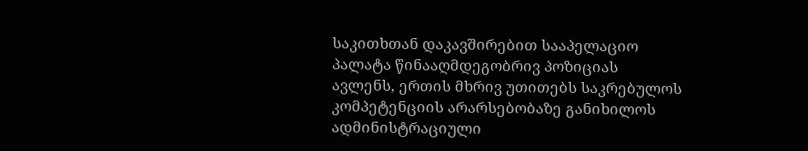საკითხთან დაკავშირებით სააპელაციო პალატა წინააღმდეგობრივ პოზიციას ავლენს, ერთის მხრივ უთითებს საკრებულოს კომპეტენციის არარსებობაზე განიხილოს ადმინისტრაციული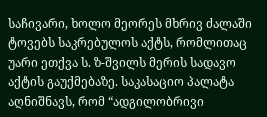საჩივარი, ხოლო მეორეს მხრივ ძალაში ტოვებს საკრებულოს აქტს, რომლითაც უარი ეთქვა ს. ზ-შვილს მერის სადავო აქტის გაუქმებაზე. საკასაციო პალატა აღნიშნავს, რომ “ადგილობრივი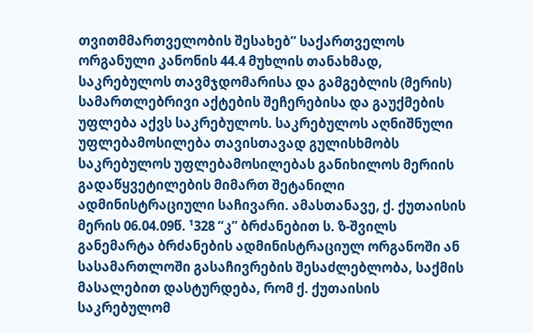თვითმმართველობის შესახებ” საქართველოს ორგანული კანონის 44.4 მუხლის თანახმად, საკრებულოს თავმჯდომარისა და გამგებლის (მერის) სამართლებრივი აქტების შეჩერებისა და გაუქმების უფლება აქვს საკრებულოს. საკრებულოს აღნიშნული უფლებამოსილება თავისთავად გულისხმობს საკრებულოს უფლებამოსილებას განიხილოს მერიის გადაწყვეტილების მიმართ შეტანილი ადმინისტრაციული საჩივარი. ამასთანავე, ქ. ქუთაისის მერის 06.04.09წ. ¹328 “კ” ბრძანებით ს. ზ-შვილს განემარტა ბრძანების ადმინისტრაციულ ორგანოში ან სასამართლოში გასაჩივრების შესაძლებლობა, საქმის მასალებით დასტურდება, რომ ქ. ქუთაისის საკრებულომ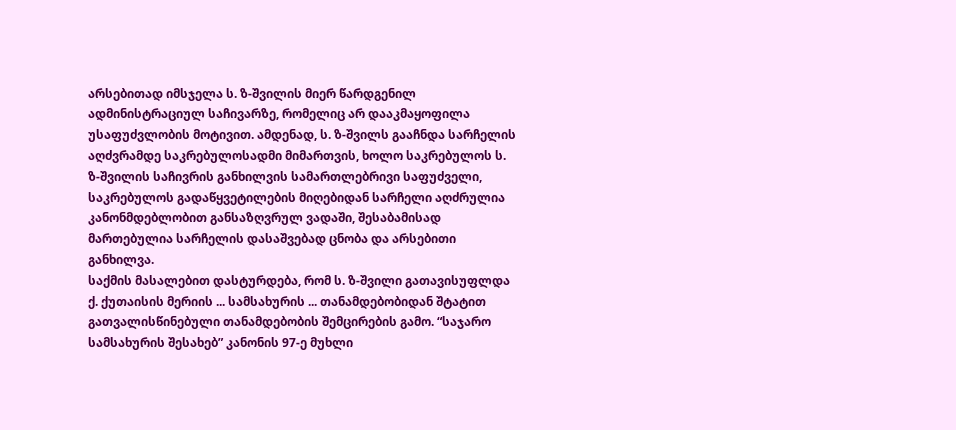არსებითად იმსჯელა ს. ზ-შვილის მიერ წარდგენილ ადმინისტრაციულ საჩივარზე, რომელიც არ დააკმაყოფილა უსაფუძვლობის მოტივით. ამდენად, ს. ზ-შვილს გააჩნდა სარჩელის აღძვრამდე საკრებულოსადმი მიმართვის, ხოლო საკრებულოს ს. ზ-შვილის საჩივრის განხილვის სამართლებრივი საფუძველი, საკრებულოს გადაწყვეტილების მიღებიდან სარჩელი აღძრულია კანონმდებლობით განსაზღვრულ ვადაში, შესაბამისად მართებულია სარჩელის დასაშვებად ცნობა და არსებითი განხილვა.
საქმის მასალებით დასტურდება, რომ ს. ზ-შვილი გათავისუფლდა ქ. ქუთაისის მერიის ... სამსახურის ... თანამდებობიდან შტატით გათვალისწინებული თანამდებობის შემცირების გამო. “საჯარო სამსახურის შესახებ” კანონის 97-ე მუხლი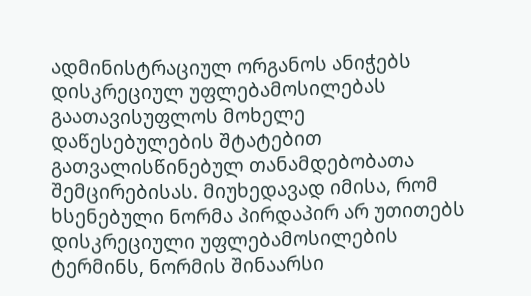ადმინისტრაციულ ორგანოს ანიჭებს დისკრეციულ უფლებამოსილებას გაათავისუფლოს მოხელე დაწესებულების შტატებით გათვალისწინებულ თანამდებობათა შემცირებისას. მიუხედავად იმისა, რომ ხსენებული ნორმა პირდაპირ არ უთითებს დისკრეციული უფლებამოსილების ტერმინს, ნორმის შინაარსი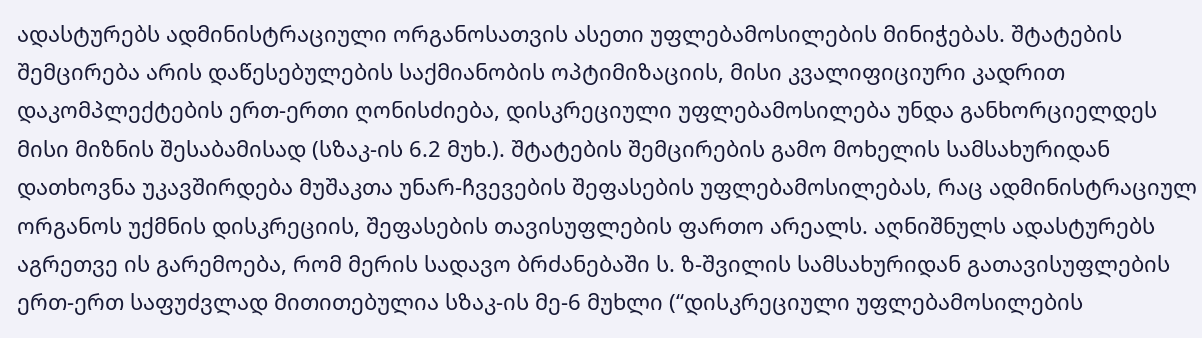ადასტურებს ადმინისტრაციული ორგანოსათვის ასეთი უფლებამოსილების მინიჭებას. შტატების შემცირება არის დაწესებულების საქმიანობის ოპტიმიზაციის, მისი კვალიფიციური კადრით დაკომპლექტების ერთ-ერთი ღონისძიება, დისკრეციული უფლებამოსილება უნდა განხორციელდეს მისი მიზნის შესაბამისად (სზაკ-ის 6.2 მუხ.). შტატების შემცირების გამო მოხელის სამსახურიდან დათხოვნა უკავშირდება მუშაკთა უნარ-ჩვევების შეფასების უფლებამოსილებას, რაც ადმინისტრაციულ ორგანოს უქმნის დისკრეციის, შეფასების თავისუფლების ფართო არეალს. აღნიშნულს ადასტურებს აგრეთვე ის გარემოება, რომ მერის სადავო ბრძანებაში ს. ზ-შვილის სამსახურიდან გათავისუფლების ერთ-ერთ საფუძვლად მითითებულია სზაკ-ის მე-6 მუხლი (“დისკრეციული უფლებამოსილების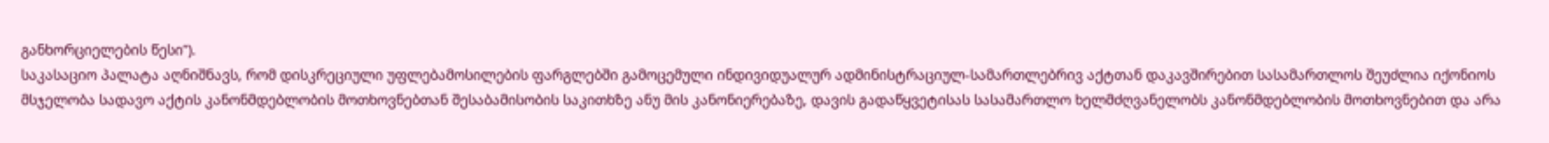განხორციელების წესი”).
საკასაციო პალატა აღნიშნავს, რომ დისკრეციული უფლებამოსილების ფარგლებში გამოცემული ინდივიდუალურ ადმინისტრაციულ-სამართლებრივ აქტთან დაკავშირებით სასამართლოს შეუძლია იქონიოს მსჯელობა სადავო აქტის კანონმდებლობის მოთხოვნებთან შესაბამისობის საკითხზე ანუ მის კანონიერებაზე, დავის გადაწყვეტისას სასამართლო ხელმძღვანელობს კანონმდებლობის მოთხოვნებით და არა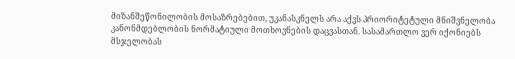მიზანშეწონილობის მოსაზრებებით, უკანასკნელს არა აქვს პრიორიტეტული მნიშვნელობა კანონმდებლობის ნორმატიული მოთხოვნების დაცვასთან. სასამართლო ვერ იქონიებს მსჯელობას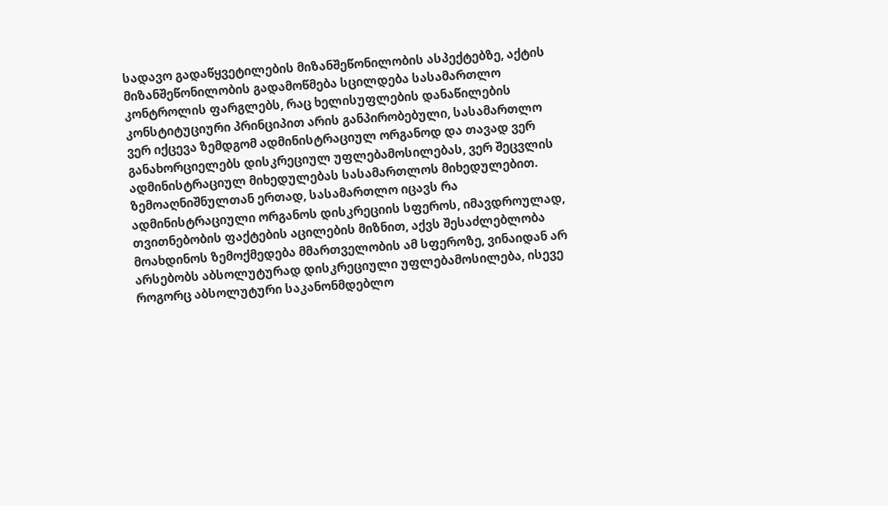სადავო გადაწყვეტილების მიზანშეწონილობის ასპექტებზე, აქტის მიზანშეწონილობის გადამოწმება სცილდება სასამართლო კონტროლის ფარგლებს, რაც ხელისუფლების დანაწილების კონსტიტუციური პრინციპით არის განპირობებული, სასამართლო ვერ იქცევა ზემდგომ ადმინისტრაციულ ორგანოდ და თავად ვერ განახორციელებს დისკრეციულ უფლებამოსილებას, ვერ შეცვლის ადმინისტრაციულ მიხედულებას სასამართლოს მიხედულებით.
ზემოაღნიშნულთან ერთად, სასამართლო იცავს რა ადმინისტრაციული ორგანოს დისკრეციის სფეროს, იმავდროულად, თვითნებობის ფაქტების აცილების მიზნით, აქვს შესაძლებლობა მოახდინოს ზემოქმედება მმართველობის ამ სფეროზე, ვინაიდან არ არსებობს აბსოლუტურად დისკრეციული უფლებამოსილება, ისევე როგორც აბსოლუტური საკანონმდებლო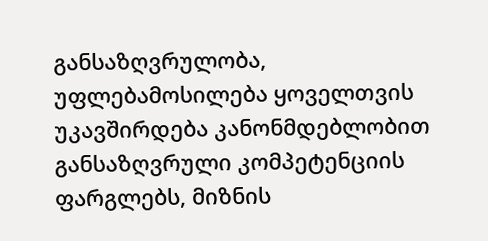განსაზღვრულობა, უფლებამოსილება ყოველთვის უკავშირდება კანონმდებლობით განსაზღვრული კომპეტენციის ფარგლებს, მიზნის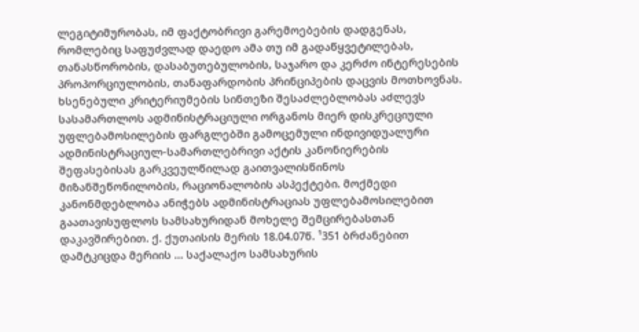ლეგიტიმურობას, იმ ფაქტობრივი გარემოებების დადგენას, რომლებიც საფუძვლად დაედო ამა თუ იმ გადაწყვეტილებას, თანასწორობის, დასაბუთებულობის, საჯარო და კერძო ინტერესების პროპორციულობის, თანაფარდობის პრინციპების დაცვის მოთხოვნას. ხსენებული კრიტერიუმების სინთეზი შესაძლებლობას აძლევს სასამართლოს ადმინისტრაციული ორგანოს მიერ დისკრეციული უფლებამოსილების ფარგლებში გამოცემული ინდივიდუალური ადმინისტრაციულ-სამართლებრივი აქტის კანონიერების შეფასებისას გარკვეულწილად გაითვალისწინოს მიზანშეწონილობის, რაციონალობის ასპექტები. მოქმედი კანონმდებლობა ანიჭებს ადმინისტრაციას უფლებამოსილებით გაათავისუფლოს სამსახურიდან მოხელე შემცირებასთან დაკავშირებით. ქ. ქუთაისის მერის 18.04.07წ. ¹351 ბრძანებით დამტკიცდა მერიის ... საქალაქო სამსახურის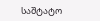საშტატო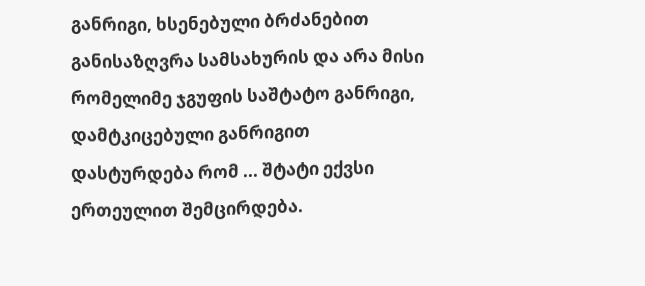განრიგი, ხსენებული ბრძანებით განისაზღვრა სამსახურის და არა მისი რომელიმე ჯგუფის საშტატო განრიგი, დამტკიცებული განრიგით დასტურდება რომ ... შტატი ექვსი ერთეულით შემცირდება.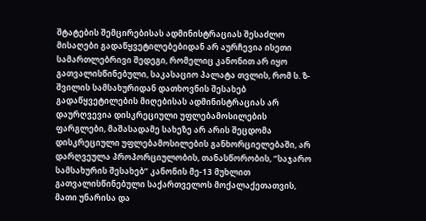შტატების შემცირებისას ადმინისტრაციას შესაძლო მისაღები გადაწყვეტილებებიდან არ აურჩევია ისეთი სამართლებრივი შედეგი, რომელიც კანონით არ იყო გათვალისწინებული, საკასაციო პალატა თვლის, რომ ს. ზ-შვილის სამსახურიდან დათხოვნის შესახებ გადაწყვეტილების მიღებისას ადმინისტრაციას არ დაურღვევია დისკრეციული უფლებამოსილების ფარგლები, მაშასადამე სახეზე არ არის შეცდომა დისკრეციული უფლებამოსილების განხორციელებაში, არ დარღვეულა პროპორციულობის, თანასწორობის, “საჯარო სამსახურის შესახებ” კანონის მე-13 მუხლით გათვალისწინებული საქართველოს მოქალაქეთათვის, მათი უნარისა და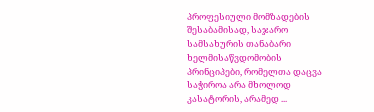პროფესიული მომზადების შესაბამისად, საჯარო სამსახურის თანაბარი ხელმისაწვდომობის პრინციპები, რომელთა დაცვა საჭიროა არა მხოლოდ კასატორის, არამედ ...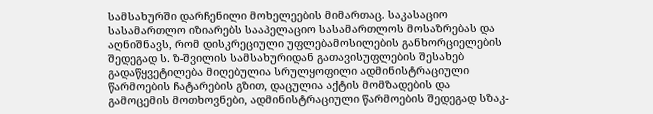სამსახურში დარჩენილი მოხელეების მიმართაც. საკასაციო სასამართლო იზიარებს სააპელაციო სასამართლოს მოსაზრებას და აღნიშნავს, რომ დისკრეციული უფლებამოსილების განხორციელების შედეგად ს. ზ-შვილის სამსახურიდან გათავისუფლების შესახებ გადაწყვეტილება მიღებულია სრულყოფილი ადმინისტრაციული წარმოების ჩატარების გზით, დაცულია აქტის მომზადების და გამოცემის მოთხოვნები, ადმინისტრაციული წარმოების შედეგად სზაკ-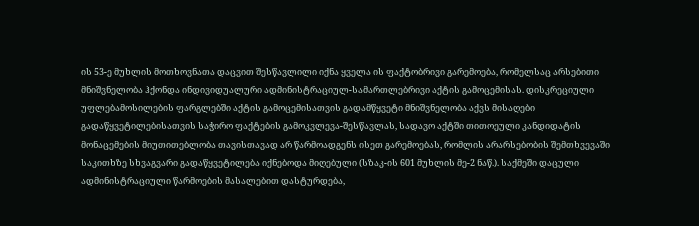ის 53-ე მუხლის მოთხოვნათა დაცვით შესწავლილი იქნა ყველა ის ფაქტობრივი გარემოება, რომელსაც არსებითი მნიშვნელობა ჰქონდა ინდივიდუალური ადმინისტრაციულ-სამართლებრივი აქტის გამოცემისას. დისკრეციული უფლებამოსილების ფარგლებში აქტის გამოცემისათვის გადამწყვეტი მნიშვნელობა აქვს მისაღები გადაწყვეტილებისათვის საჭირო ფაქტების გამოკვლევა-შესწავლას, სადავო აქტში თითოეული კანდიდატის მონაცემების მიუთითებლობა თავისთავად არ წარმოადგენს ისეთ გარემოებას, რომლის არარსებობის შემთხვევაში საკითხზე სხვაგვარი გადაწყვეტილება იქნებოდა მიღებული (სზაკ-ის 601 მუხლის მე-2 ნაწ.). საქმეში დაცული ადმინისტრაციული წარმოების მასალებით დასტურდება,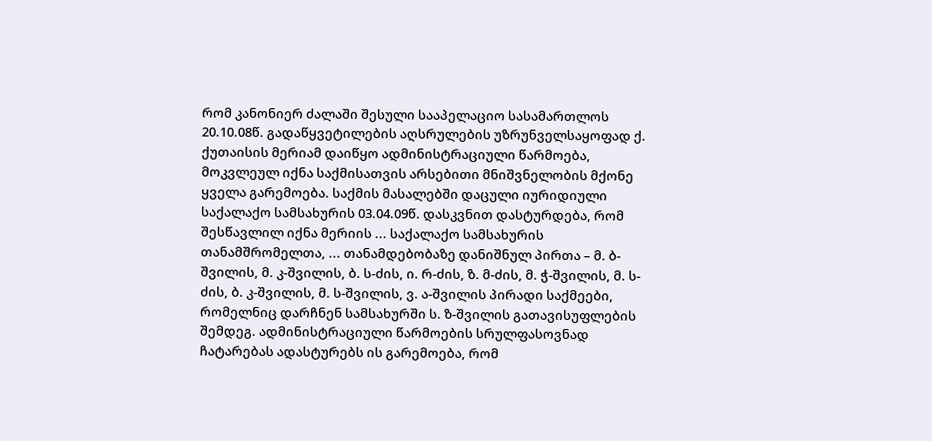რომ კანონიერ ძალაში შესული სააპელაციო სასამართლოს 20.10.08წ. გადაწყვეტილების აღსრულების უზრუნველსაყოფად ქ. ქუთაისის მერიამ დაიწყო ადმინისტრაციული წარმოება, მოკვლეულ იქნა საქმისათვის არსებითი მნიშვნელობის მქონე ყველა გარემოება. საქმის მასალებში დაცული იურიდიული საქალაქო სამსახურის 03.04.09წ. დასკვნით დასტურდება, რომ შესწავლილ იქნა მერიის ... საქალაქო სამსახურის თანამშრომელთა, ... თანამდებობაზე დანიშნულ პირთა – მ. ბ-შვილის, მ. კ-შვილის, ბ. ს-ძის, ი. რ-ძის, ზ. მ-ძის, მ. ჭ-შვილის, მ. ს-ძის, ბ. კ-შვილის, მ. ს-შვილის, ვ. ა-შვილის პირადი საქმეები, რომელნიც დარჩნენ სამსახურში ს. ზ-შვილის გათავისუფლების შემდეგ. ადმინისტრაციული წარმოების სრულფასოვნად ჩატარებას ადასტურებს ის გარემოება, რომ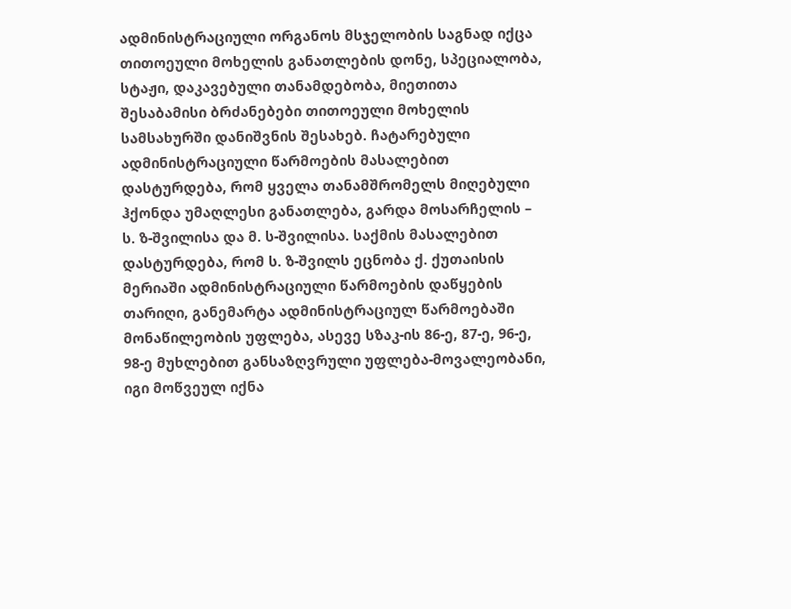ადმინისტრაციული ორგანოს მსჯელობის საგნად იქცა თითოეული მოხელის განათლების დონე, სპეციალობა, სტაჟი, დაკავებული თანამდებობა, მიეთითა შესაბამისი ბრძანებები თითოეული მოხელის სამსახურში დანიშვნის შესახებ. ჩატარებული ადმინისტრაციული წარმოების მასალებით დასტურდება, რომ ყველა თანამშრომელს მიღებული ჰქონდა უმაღლესი განათლება, გარდა მოსარჩელის – ს. ზ-შვილისა და მ. ს-შვილისა. საქმის მასალებით დასტურდება, რომ ს. ზ-შვილს ეცნობა ქ. ქუთაისის მერიაში ადმინისტრაციული წარმოების დაწყების თარიღი, განემარტა ადმინისტრაციულ წარმოებაში მონაწილეობის უფლება, ასევე სზაკ-ის 86-ე, 87-ე, 96-ე, 98-ე მუხლებით განსაზღვრული უფლება-მოვალეობანი, იგი მოწვეულ იქნა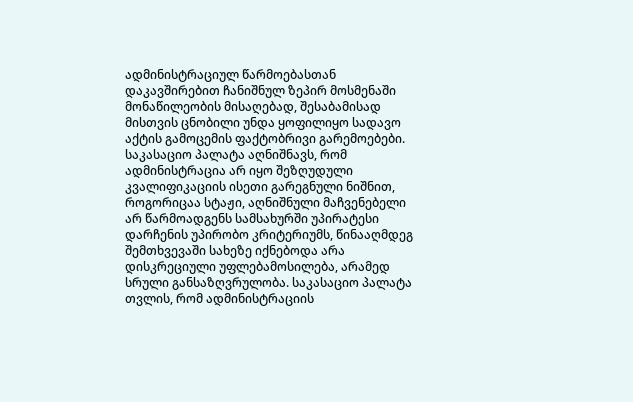ადმინისტრაციულ წარმოებასთან დაკავშირებით ჩანიშნულ ზეპირ მოსმენაში მონაწილეობის მისაღებად, შესაბამისად მისთვის ცნობილი უნდა ყოფილიყო სადავო აქტის გამოცემის ფაქტობრივი გარემოებები. საკასაციო პალატა აღნიშნავს, რომ ადმინისტრაცია არ იყო შეზღუდული კვალიფიკაციის ისეთი გარეგნული ნიშნით, როგორიცაა სტაჟი, აღნიშნული მაჩვენებელი არ წარმოადგენს სამსახურში უპირატესი დარჩენის უპირობო კრიტერიუმს, წინააღმდეგ შემთხვევაში სახეზე იქნებოდა არა დისკრეციული უფლებამოსილება, არამედ სრული განსაზღვრულობა. საკასაციო პალატა თვლის, რომ ადმინისტრაციის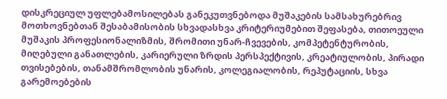დისკრეციულ უფლებამოსილებას განეკუთვნებოდა მუშაკების სამსახურებრივ მოთხოვნებთან შესაბამისობის სხვადასხვა კრიტერიუმებით შეფასება, თითოეული მუშაკის პროფესიონალიზმის, შრომითი უნარ-ჩვევების, კომპეტენტურობის, მიღებული განათლების, კარიერული ზრდის პერსპექტივის, კრეატიულობის, პირადი თვისებების, თანამშრომლობის უნარის, კოლეგიალობის, რეპუტაციის, სხვა გარემოებების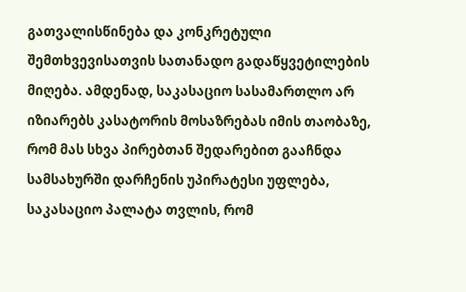გათვალისწინება და კონკრეტული შემთხვევისათვის სათანადო გადაწყვეტილების მიღება. ამდენად, საკასაციო სასამართლო არ იზიარებს კასატორის მოსაზრებას იმის თაობაზე, რომ მას სხვა პირებთან შედარებით გააჩნდა სამსახურში დარჩენის უპირატესი უფლება, საკასაციო პალატა თვლის, რომ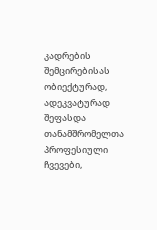კადრების შემცირებისას ობიექტურად, ადეკვატურად შეფასდა თანამშრომელთა პროფესიული ჩვევები,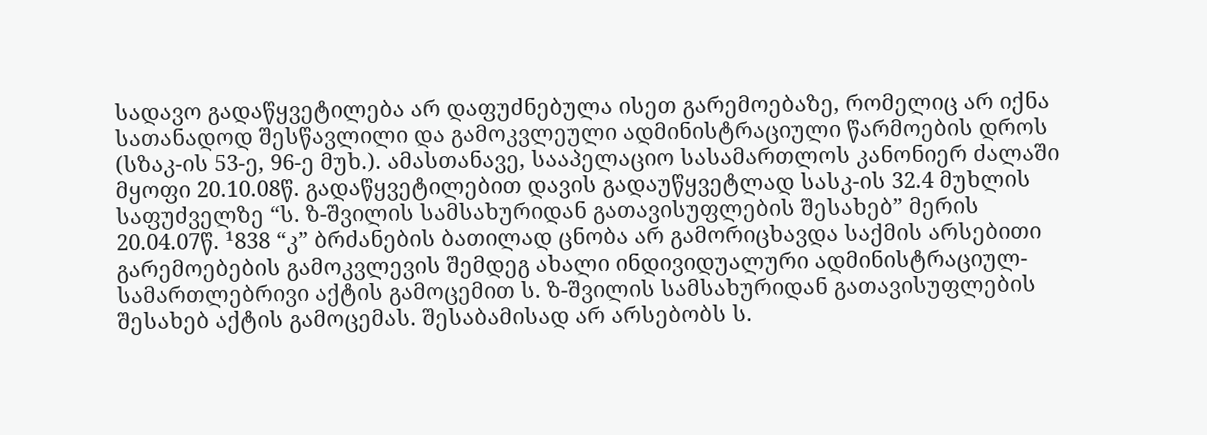სადავო გადაწყვეტილება არ დაფუძნებულა ისეთ გარემოებაზე, რომელიც არ იქნა სათანადოდ შესწავლილი და გამოკვლეული ადმინისტრაციული წარმოების დროს (სზაკ-ის 53-ე, 96-ე მუხ.). ამასთანავე, სააპელაციო სასამართლოს კანონიერ ძალაში მყოფი 20.10.08წ. გადაწყვეტილებით დავის გადაუწყვეტლად სასკ-ის 32.4 მუხლის საფუძველზე “ს. ზ-შვილის სამსახურიდან გათავისუფლების შესახებ” მერის 20.04.07წ. ¹838 “კ” ბრძანების ბათილად ცნობა არ გამორიცხავდა საქმის არსებითი გარემოებების გამოკვლევის შემდეგ ახალი ინდივიდუალური ადმინისტრაციულ-სამართლებრივი აქტის გამოცემით ს. ზ-შვილის სამსახურიდან გათავისუფლების შესახებ აქტის გამოცემას. შესაბამისად არ არსებობს ს.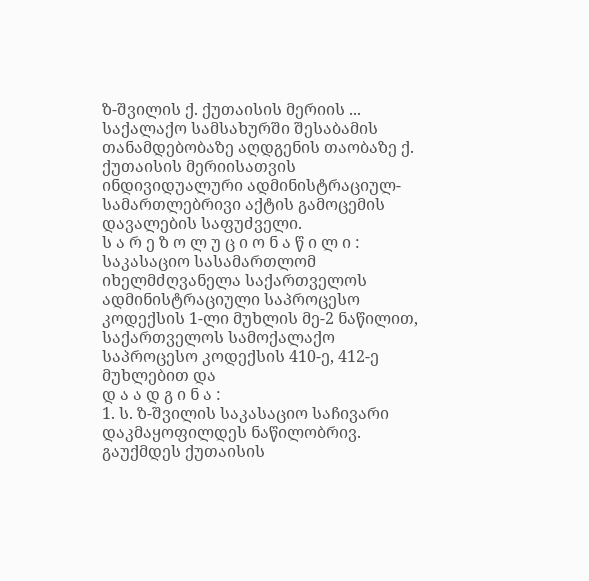ზ-შვილის ქ. ქუთაისის მერიის ... საქალაქო სამსახურში შესაბამის თანამდებობაზე აღდგენის თაობაზე ქ. ქუთაისის მერიისათვის ინდივიდუალური ადმინისტრაციულ-სამართლებრივი აქტის გამოცემის დავალების საფუძველი.
ს ა რ ე ზ ო ლ უ ც ი ო ნ ა წ ი ლ ი :
საკასაციო სასამართლომ იხელმძღვანელა საქართველოს ადმინისტრაციული საპროცესო კოდექსის 1-ლი მუხლის მე-2 ნაწილით, საქართველოს სამოქალაქო საპროცესო კოდექსის 410-ე, 412-ე მუხლებით და
დ ა ა დ გ ი ნ ა :
1. ს. ზ-შვილის საკასაციო საჩივარი დაკმაყოფილდეს ნაწილობრივ. გაუქმდეს ქუთაისის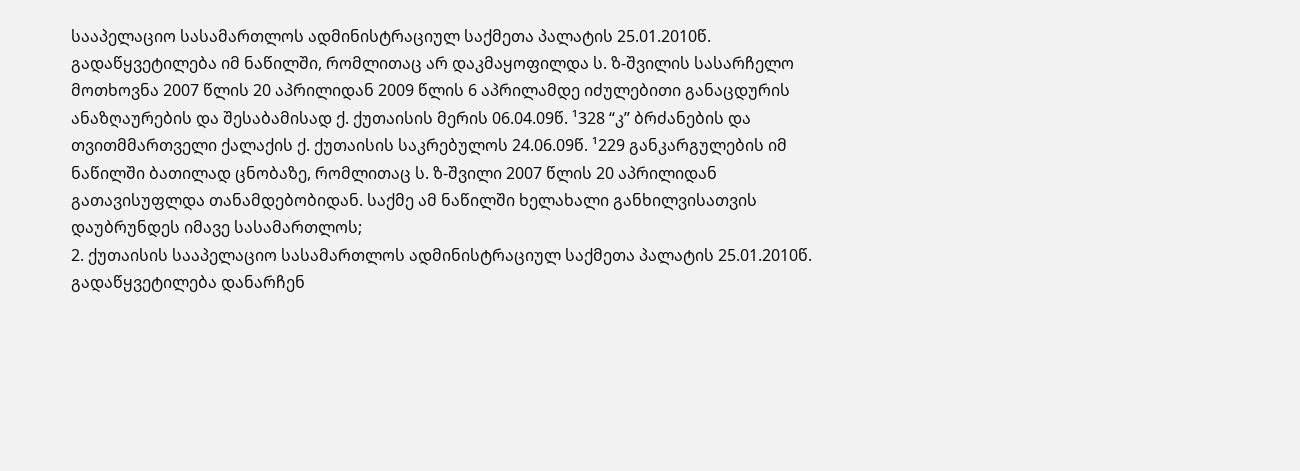სააპელაციო სასამართლოს ადმინისტრაციულ საქმეთა პალატის 25.01.2010წ. გადაწყვეტილება იმ ნაწილში, რომლითაც არ დაკმაყოფილდა ს. ზ-შვილის სასარჩელო მოთხოვნა 2007 წლის 20 აპრილიდან 2009 წლის 6 აპრილამდე იძულებითი განაცდურის ანაზღაურების და შესაბამისად ქ. ქუთაისის მერის 06.04.09წ. ¹328 “კ” ბრძანების და თვითმმართველი ქალაქის ქ. ქუთაისის საკრებულოს 24.06.09წ. ¹229 განკარგულების იმ ნაწილში ბათილად ცნობაზე, რომლითაც ს. ზ-შვილი 2007 წლის 20 აპრილიდან გათავისუფლდა თანამდებობიდან. საქმე ამ ნაწილში ხელახალი განხილვისათვის დაუბრუნდეს იმავე სასამართლოს;
2. ქუთაისის სააპელაციო სასამართლოს ადმინისტრაციულ საქმეთა პალატის 25.01.2010წ. გადაწყვეტილება დანარჩენ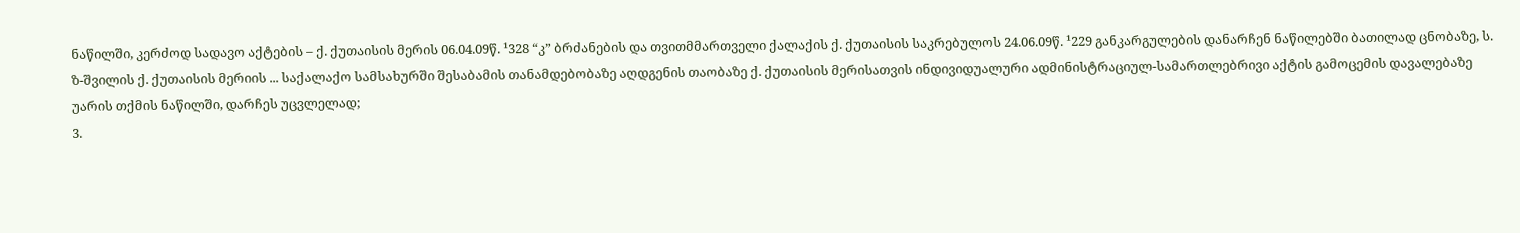ნაწილში, კერძოდ სადავო აქტების – ქ. ქუთაისის მერის 06.04.09წ. ¹328 “კ” ბრძანების და თვითმმართველი ქალაქის ქ. ქუთაისის საკრებულოს 24.06.09წ. ¹229 განკარგულების დანარჩენ ნაწილებში ბათილად ცნობაზე, ს. ზ-შვილის ქ. ქუთაისის მერიის ... საქალაქო სამსახურში შესაბამის თანამდებობაზე აღდგენის თაობაზე ქ. ქუთაისის მერისათვის ინდივიდუალური ადმინისტრაციულ-სამართლებრივი აქტის გამოცემის დავალებაზე უარის თქმის ნაწილში, დარჩეს უცვლელად;
3.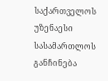საქართველოს უზენაესი სასამართლოს განჩინება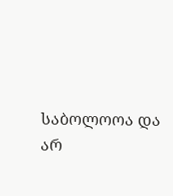საბოლოოა და არ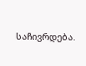საჩივრდება.